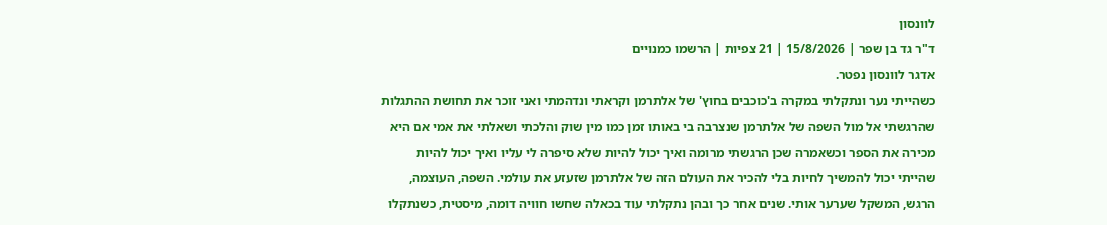לוונסון
ד"ר גד בן שפר | 15/8/2026 | 21 צפיות | הרשמו כמנויים
אדגר לוונסון נפטר.
כשהייתי נער ונתקלתי במקרה ב'כוכבים בחוץ' של אלתרמן וקראתי ונדהמתי ואני זוכר את תחושת ההתגלות שהרגשתי אל מול השפה של אלתרמן שנצרבה בי באותו זמן כמו מין שוק והלכתי ושאלתי את אמי אם היא מכירה את הספר וכשאמרה שכן הרגשתי מרומה ואיך יכול להיות שלא סיפרה לי עליו ואיך יכול להיות שהייתי יכול להמשיך לחיות בלי להכיר את העולם הזה של אלתרמן שזעזע את עולמי. השפה, העוצמה, הרגש, המשקל שערער אותי. שנים אחר כך ובהן נתקלתי עוד בכאלה שחשו חוויה דומה, מיסטית, כשנתקלו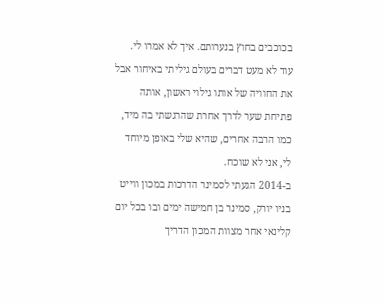בכוכבים בחוץ בנערותם. איך לא אמרו לי.
עוד לא מעט דברים בעולם גיליתי באיחור אבל את החוויה של אותו גילוי ראשון, אותה פתיחת שער לדרך אחרת שהרגשתי בה מיד, כמו הרבה אחרים, שהיא שלי באופן מיוחד לי, אני לא שוכח.
ב-2014 הגעתי לסמינר הדרכות במכון ווייט בניו יורק, סמינר בן חמישה ימים ובו בכל יום קלינאי אחר מצוות המכון הדריך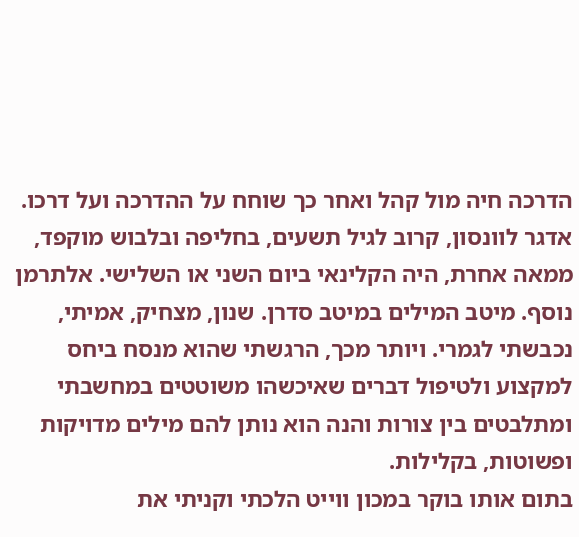הדרכה חיה מול קהל ואחר כך שוחח על ההדרכה ועל דרכו. אדגר לוונסון, קרוב לגיל תשעים, בחליפה ובלבוש מוקפד, ממאה אחרת, היה הקלינאי ביום השני או השלישי. אלתרמן נוסף. מיטב המילים במיטב סדרן. שנון, מצחיק, אמיתי, נכבשתי לגמרי. ויותר מכך, הרגשתי שהוא מנסח ביחס למקצוע ולטיפול דברים שאיכשהו משוטטים במחשבתי ומתלבטים בין צורות והנה הוא נותן להם מילים מדויקות ופשוטות, בקלילות.
בתום אותו בוקר במכון ווייט הלכתי וקניתי את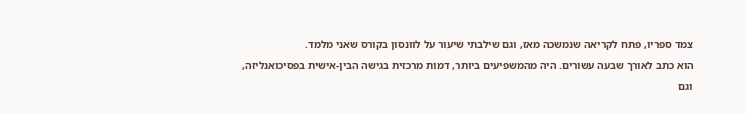צמד ספריו, פתח לקריאה שנמשכה מאז, וגם שילבתי שיעור על לוונסון בקורס שאני מלמד.
הוא כתב לאורך שבעה עשורים. היה מהמשפיעים ביותר, דמות מרכזית בגישה הבין-אישית בפסיכואנליזה, וגם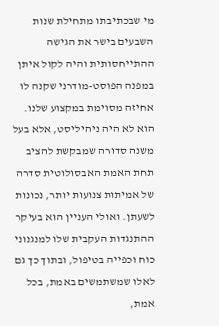מי שבכתיבתו מתחילת שנות השבעים בישר את הגישה ההתייחסותית והיה לקול איתן במפנה הפוסט-מודרני שקנה לו אחיזה מסוימת במקצוע שלנו. הוא לא היה ניהיליסט, אלא בעל משנה סדורה שמבקשת להציב תחת האמת האבסולוטית סדרה של אמיתות צנועות יותר, נכונות לשעתן. ואולי העניין הוא בעיקר ההתנגדות העקבית שלו למנגנוני כוח וכפייה בטיפול, ובתוך כך גם לאלו שמשתמשים באמת, בכל אמת,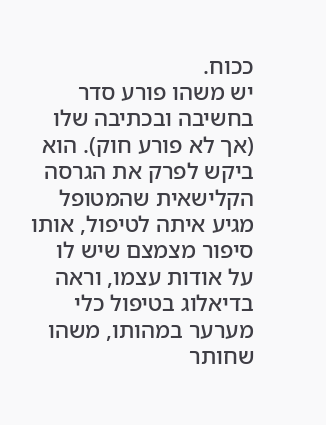ככוח.
יש משהו פורע סדר בחשיבה ובכתיבה שלו (אך לא פורע חוק). הוא ביקש לפרק את הגרסה הקלישאית שהמטופל מגיע איתה לטיפול, אותו סיפור מצמצם שיש לו על אודות עצמו, וראה בדיאלוג בטיפול כלי מערער במהותו, משהו שחותר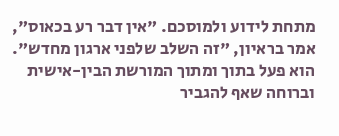מתחת לידוע ולמוסכם. "אין דבר רע בכאוס", אמר בראיון, "זה השלב שלפני ארגון מחדש".
הוא פעל בתוך ומתוך המורשת הבין-אישית וברוחה שאף להגביר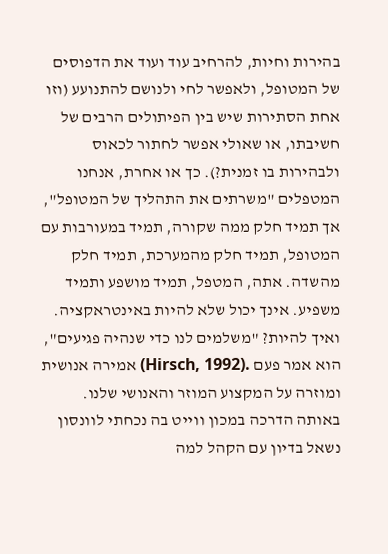בהירות וחיות, להרחיב עוד ועוד את הדפוסים של המטופל, ולאפשר לחי ולנושם להתנועע (וזו אחת הסתירות שיש בין הפיתולים הרבים של חשיבתו, או שאולי אפשר לחתור לכאוס ולבהירות בו זמנית?). כך או אחרת, אנחנו המטפלים "משרתים את התהליך של המטופל", אך תמיד חלק ממה שקורה, תמיד במעורבות עם המטופל, תמיד חלק מהמערכת, תמיד חלק מהשדה. אתה, המטפל, תמיד מושפע ותמיד משפיע. אינך יכול שלא להיות באינטראקציה. ואיך להיות? "משלמים לנו כדי שנהיה פגיעים", הוא אמר פעם .(Hirsch, 1992) אמירה אנושית ומוזרה על המקצוע המוזר והאנושי שלנו.
באותה הדרכה במכון ווייט בה נכחתי לוונסון נשאל בדיון עם הקהל למה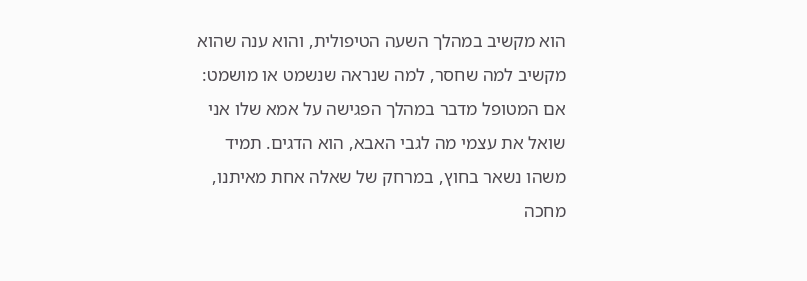הוא מקשיב במהלך השעה הטיפולית, והוא ענה שהוא מקשיב למה שחסר, למה שנראה שנשמט או מושמט: אם המטופל מדבר במהלך הפגישה על אמא שלו אני שואל את עצמי מה לגבי האבא, הוא הדגים. תמיד משהו נשאר בחוץ, במרחק של שאלה אחת מאיתנו, מחכה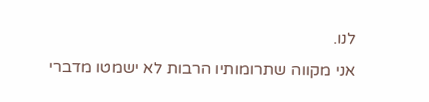לנו.
אני מקווה שתרומותיו הרבות לא ישמטו מדברי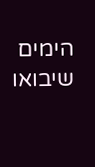הימים שיבואו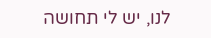לנו, יש לי תחושה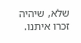שלא, שיהיה זכרו איתנו.